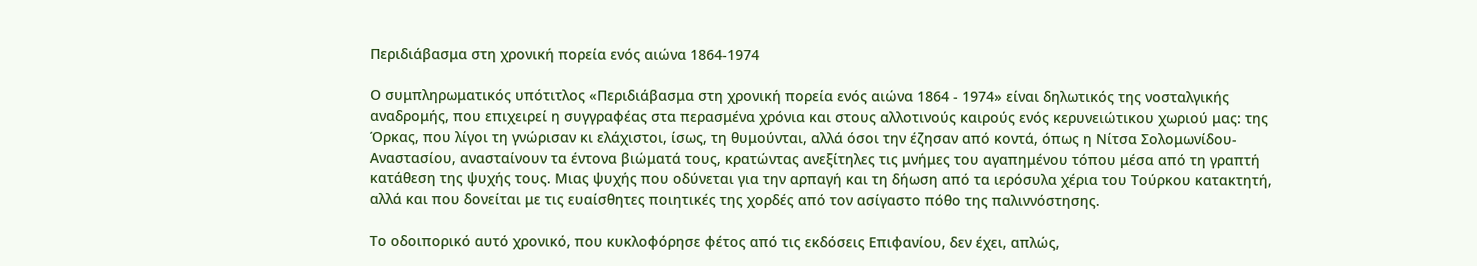Περιδιάβασμα στη χρονική πορεία ενός αιώνα 1864-1974

Ο συμπληρωματικός υπότιτλος «Περιδιάβασμα στη χρονική πορεία ενός αιώνα 1864 - 1974» είναι δηλωτικός της νοσταλγικής αναδρομής, που επιχειρεί η συγγραφέας στα περασμένα χρόνια και στους αλλοτινούς καιρούς ενός κερυνειώτικου χωριού μας: της Όρκας, που λίγοι τη γνώρισαν κι ελάχιστοι, ίσως, τη θυμούνται, αλλά όσοι την έζησαν από κοντά, όπως η Νίτσα Σολομωνίδου-Αναστασίου, ανασταίνουν τα έντονα βιώματά τους, κρατώντας ανεξίτηλες τις μνήμες του αγαπημένου τόπου μέσα από τη γραπτή κατάθεση της ψυχής τους. Μιας ψυχής που οδύνεται για την αρπαγή και τη δήωση από τα ιερόσυλα χέρια του Τούρκου κατακτητή, αλλά και που δονείται με τις ευαίσθητες ποιητικές της χορδές από τον ασίγαστο πόθο της παλιννόστησης.

Το οδοιπορικό αυτό χρονικό, που κυκλοφόρησε φέτος από τις εκδόσεις Επιφανίου, δεν έχει, απλώς,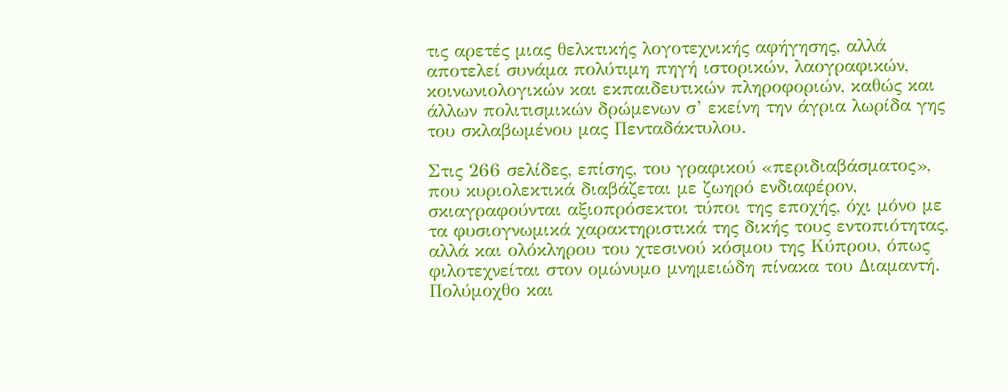τις αρετές μιας θελκτικής λογοτεχνικής αφήγησης, αλλά αποτελεί συνάμα πολύτιμη πηγή ιστορικών, λαογραφικών, κοινωνιολογικών και εκπαιδευτικών πληροφοριών, καθώς και άλλων πολιτισμικών δρώμενων σ’ εκείνη την άγρια λωρίδα γης του σκλαβωμένου μας Πενταδάκτυλου.

Στις 266 σελίδες, επίσης, του γραφικού «περιδιαβάσματος», που κυριολεκτικά διαβάζεται με ζωηρό ενδιαφέρον, σκιαγραφούνται αξιοπρόσεκτοι τύποι της εποχής, όχι μόνο με τα φυσιογνωμικά χαρακτηριστικά της δικής τους εντοπιότητας, αλλά και ολόκληρου του χτεσινού κόσμου της Κύπρου, όπως φιλοτεχνείται στον ομώνυμο μνημειώδη πίνακα του Διαμαντή. Πολύμοχθο και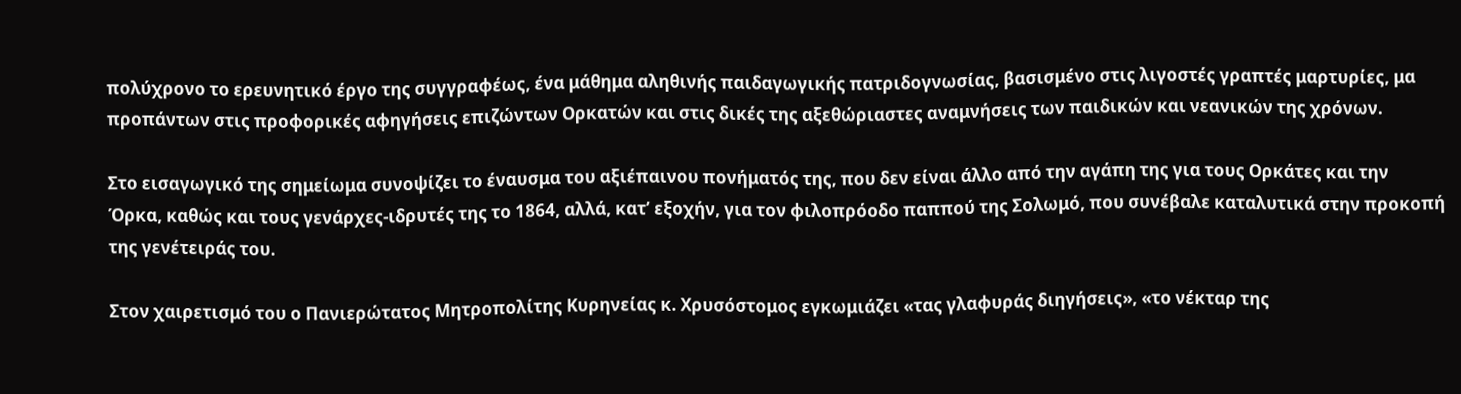πολύχρονο το ερευνητικό έργο της συγγραφέως, ένα μάθημα αληθινής παιδαγωγικής πατριδογνωσίας, βασισμένο στις λιγοστές γραπτές μαρτυρίες, μα προπάντων στις προφορικές αφηγήσεις επιζώντων Ορκατών και στις δικές της αξεθώριαστες αναμνήσεις των παιδικών και νεανικών της χρόνων.

Στο εισαγωγικό της σημείωμα συνοψίζει το έναυσμα του αξιέπαινου πονήματός της, που δεν είναι άλλο από την αγάπη της για τους Ορκάτες και την Όρκα, καθώς και τους γενάρχες-ιδρυτές της το 1864, αλλά, κατ’ εξοχήν, για τον φιλοπρόοδο παππού της Σολωμό, που συνέβαλε καταλυτικά στην προκοπή της γενέτειράς του.

Στον χαιρετισμό του ο Πανιερώτατος Μητροπολίτης Κυρηνείας κ. Χρυσόστομος εγκωμιάζει «τας γλαφυράς διηγήσεις», «το νέκταρ της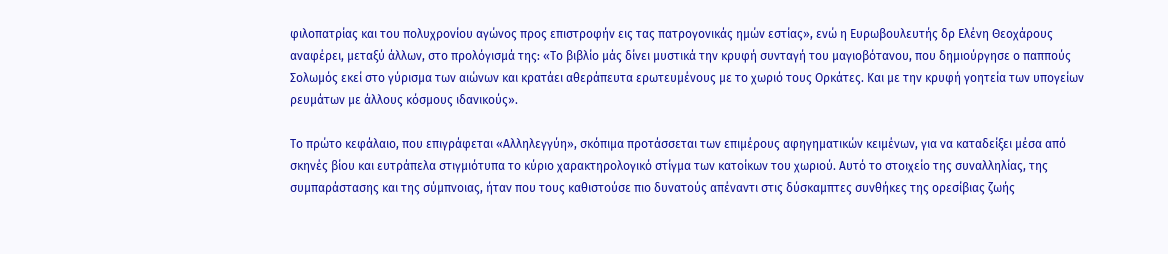φιλοπατρίας και του πολυχρονίου αγώνος προς επιστροφήν εις τας πατρογονικάς ημών εστίας», ενώ η Ευρωβουλευτής δρ Ελένη Θεοχάρους αναφέρει, μεταξύ άλλων, στο προλόγισμά της: «Το βιβλίο μάς δίνει μυστικά την κρυφή συνταγή του μαγιοβότανου, που δημιούργησε ο παππούς Σολωμός εκεί στο γύρισμα των αιώνων και κρατάει αθεράπευτα ερωτευμένους με το χωριό τους Ορκάτες. Και με την κρυφή γοητεία των υπογείων ρευμάτων με άλλους κόσμους ιδανικούς».

Το πρώτο κεφάλαιο, που επιγράφεται «Αλληλεγγύη», σκόπιμα προτάσσεται των επιμέρους αφηγηματικών κειμένων, για να καταδείξει μέσα από σκηνές βίου και ευτράπελα στιγμιότυπα το κύριο χαρακτηρολογικό στίγμα των κατοίκων του χωριού. Αυτό το στοιχείο της συναλληλίας, της συμπαράστασης και της σύμπνοιας, ήταν που τους καθιστούσε πιο δυνατούς απέναντι στις δύσκαμπτες συνθήκες της ορεσίβιας ζωής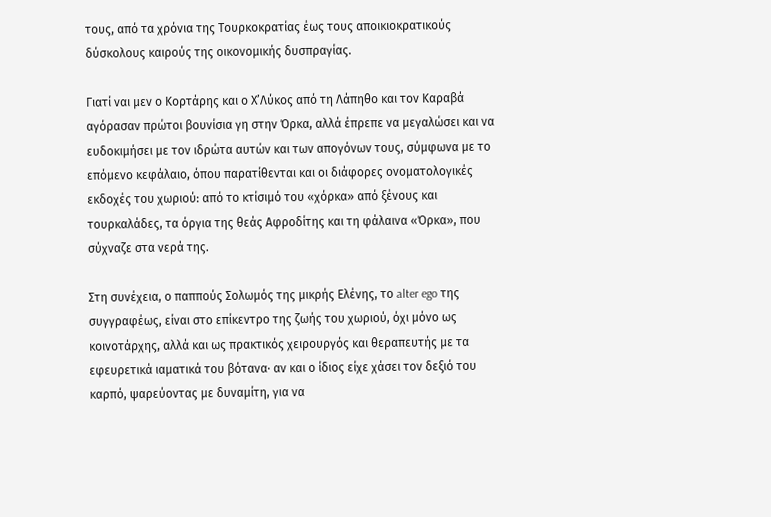τους, από τα χρόνια της Τουρκοκρατίας έως τους αποικιοκρατικούς δύσκολους καιρούς της οικονομικής δυσπραγίας.

Γιατί ναι μεν ο Κορτάρης και ο Χ’Λύκος από τη Λάπηθο και τον Καραβά αγόρασαν πρώτοι βουνίσια γη στην Όρκα, αλλά έπρεπε να μεγαλώσει και να ευδοκιμήσει με τον ιδρώτα αυτών και των απογόνων τους, σύμφωνα με το επόμενο κεφάλαιο, όπου παρατίθενται και οι διάφορες ονοματολογικές εκδοχές του χωριού: από το κτίσιμό του «χόρκα» από ξένους και τουρκαλάδες, τα όργια της θεάς Αφροδίτης και τη φάλαινα «Όρκα», που σύχναζε στα νερά της.

Στη συνέχεια, ο παππούς Σολωμός της μικρής Ελένης, το alter ego της συγγραφέως, είναι στο επίκεντρο της ζωής του χωριού, όχι μόνο ως κοινοτάρχης, αλλά και ως πρακτικός χειρουργός και θεραπευτής με τα εφευρετικά ιαματικά του βότανα· αν και ο ίδιος είχε χάσει τον δεξιό του καρπό, ψαρεύοντας με δυναμίτη, για να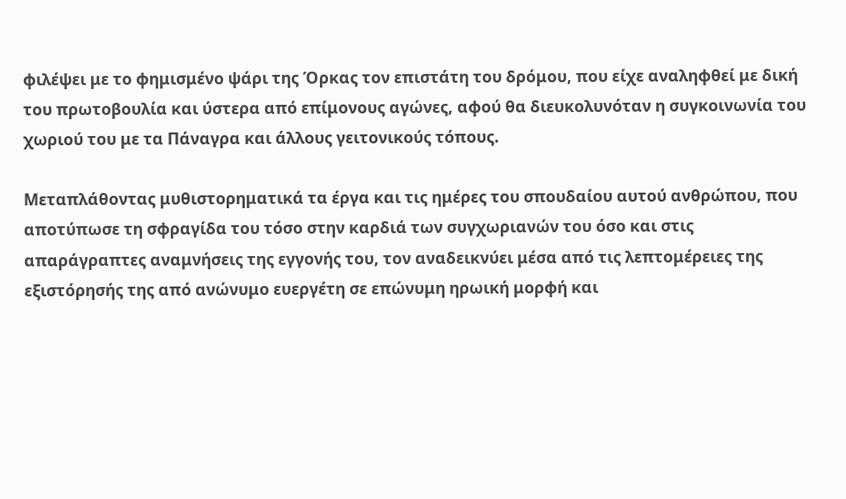φιλέψει με το φημισμένο ψάρι της Όρκας τον επιστάτη του δρόμου, που είχε αναληφθεί με δική του πρωτοβουλία και ύστερα από επίμονους αγώνες, αφού θα διευκολυνόταν η συγκοινωνία του χωριού του με τα Πάναγρα και άλλους γειτονικούς τόπους.

Μεταπλάθοντας μυθιστορηματικά τα έργα και τις ημέρες του σπουδαίου αυτού ανθρώπου, που αποτύπωσε τη σφραγίδα του τόσο στην καρδιά των συγχωριανών του όσο και στις απαράγραπτες αναμνήσεις της εγγονής του, τον αναδεικνύει μέσα από τις λεπτομέρειες της εξιστόρησής της από ανώνυμο ευεργέτη σε επώνυμη ηρωική μορφή και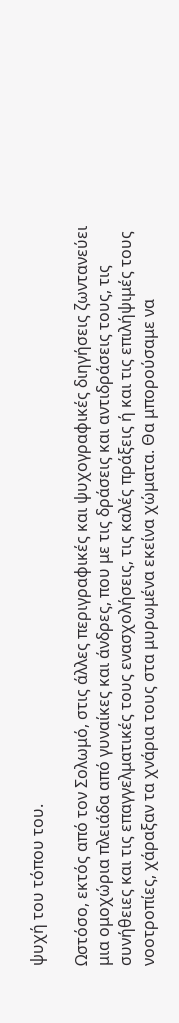ψυχή του τόπου του.

Ωστόσο, εκτός από τον Σολωμό, στις άλλες περιγραφικές και ψυχογραφικές διηγήσεις ζωντανεύει μια ομοχώρια πλειάδα από γυναίκες και άνδρες, που με τις δράσεις και αντιδράσεις τους, τις συνήθειες και τις επαγγελματικές τους ενασχολήσεις, τις καλές πράξεις ή και τις επιλήψιμές τους νοοτροπίες, χάραξαν τα χνάρια τους στα μυρωμένα εκείνα χώματα. Θα μπορούσαμε να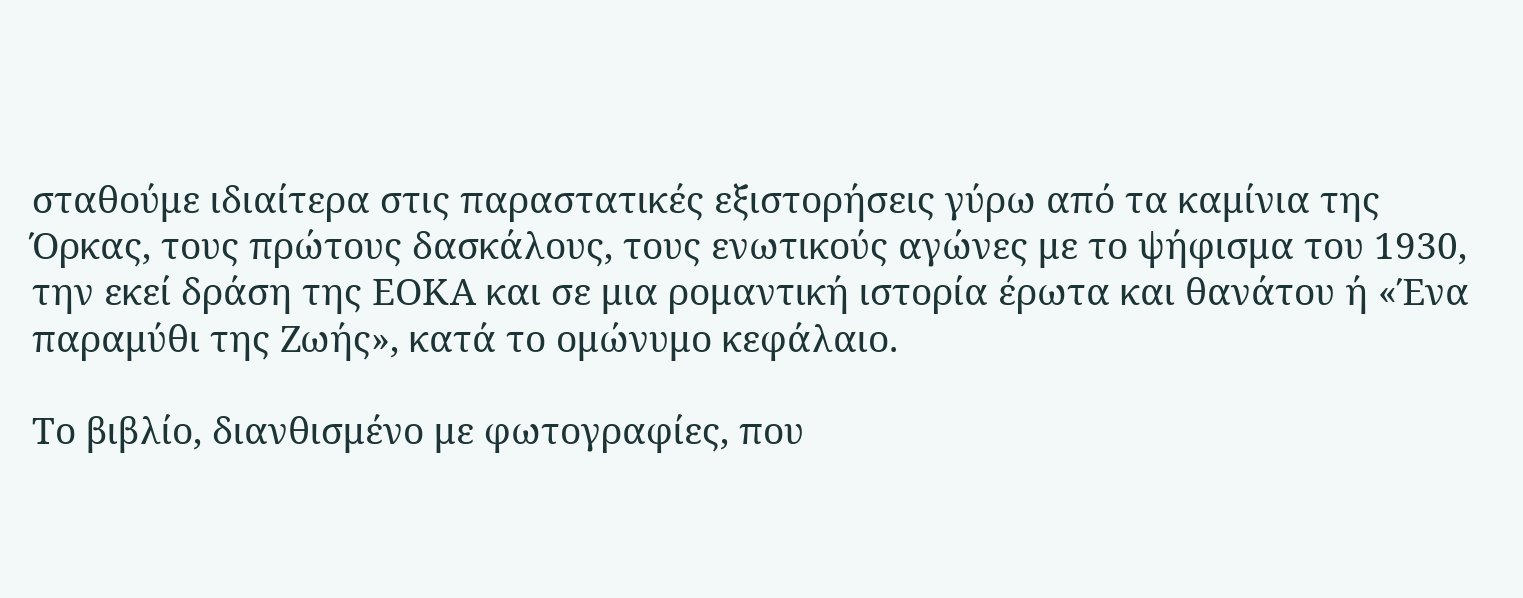σταθούμε ιδιαίτερα στις παραστατικές εξιστορήσεις γύρω από τα καμίνια της Όρκας, τους πρώτους δασκάλους, τους ενωτικούς αγώνες με το ψήφισμα του 1930, την εκεί δράση της ΕΟΚΑ και σε μια ρομαντική ιστορία έρωτα και θανάτου ή «Ένα παραμύθι της Ζωής», κατά το ομώνυμο κεφάλαιο.

Το βιβλίο, διανθισμένο με φωτογραφίες, που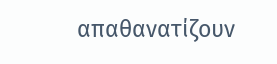απαθανατίζουν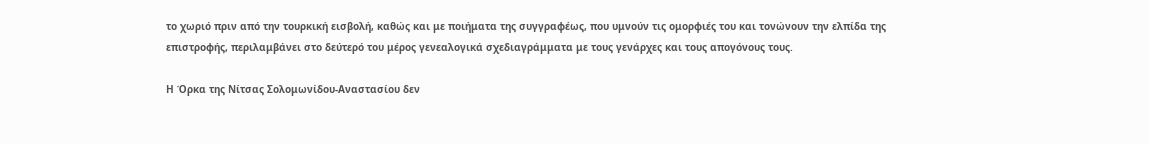το χωριό πριν από την τουρκική εισβολή, καθώς και με ποιήματα της συγγραφέως, που υμνούν τις ομορφιές του και τονώνουν την ελπίδα της επιστροφής, περιλαμβάνει στο δεύτερό του μέρος γενεαλογικά σχεδιαγράμματα με τους γενάρχες και τους απογόνους τους.

Η Όρκα της Νίτσας Σολομωνίδου-Αναστασίου δεν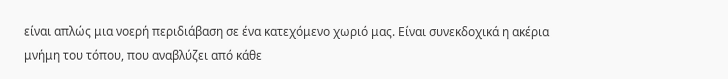είναι απλώς μια νοερή περιδιάβαση σε ένα κατεχόμενο χωριό μας. Είναι συνεκδοχικά η ακέρια μνήμη του τόπου, που αναβλύζει από κάθε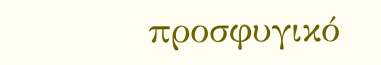προσφυγικό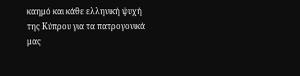καημό και κάθε ελληνική ψυχή της Κύπρου για τα πατρογονικά μας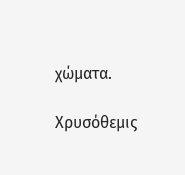χώματα.

Χρυσόθεμις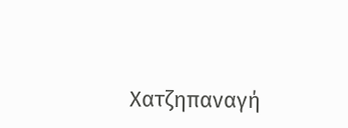Χατζηπαναγή